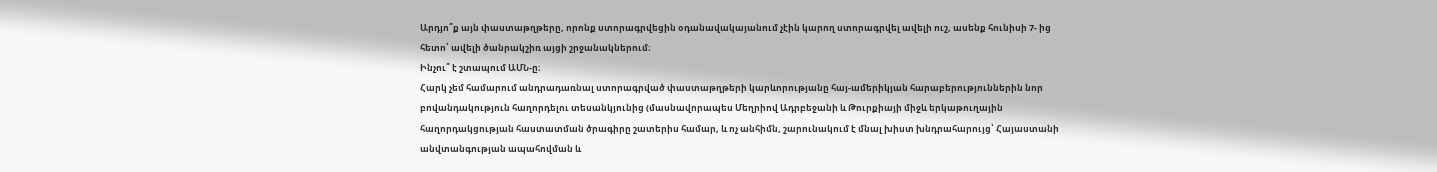Արդյո՞ք այն փաստաթղթերը, որոնք ստորագրվեցին օդանավակայանում չէին կարող ստորագրվել ավելի ուշ, ասենք հունիսի 7- ից հետո՝ ավելի ծանրակշիռ այցի շրջանակներում։
Ինչու՞ է շտապում ԱՄՆ-ը։
Հարկ չեմ համարում անդրադառնալ ստորագրված փաստաթղթերի կարևորությանը հայ-ամերիկյան հարաբերություններին նոր բովանդակություն հաղորդելու տեսանկյունից (մասնավորապես Մեղրիով Ադրբեջանի և Թուրքիայի միջև երկաթուղային հաղորդակցության հաստատման ծրագիրը շատերիս համար, և ոչ անհիմն, շարունակում է մնալ խիստ խնդրահարույց՝ Հայաստանի անվտանգության ապահովման և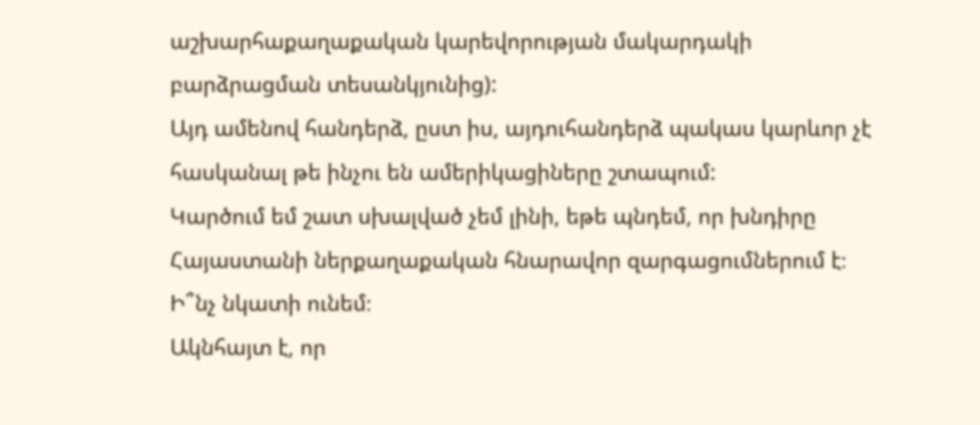աշխարհաքաղաքական կարեվորության մակարդակի բարձրացման տեսանկյունից):
Այդ ամենով հանդերձ, ըստ իս, այդուհանդերձ պակաս կարևոր չէ հասկանալ թե ինչու են ամերիկացիները շտապում:
Կարծում եմ շատ սխալված չեմ լինի, եթե պնդեմ, որ խնդիրը Հայաստանի ներքաղաքական հնարավոր զարգացումներում է։
Ի՞նչ նկատի ունեմ։
Ակնհայտ է, որ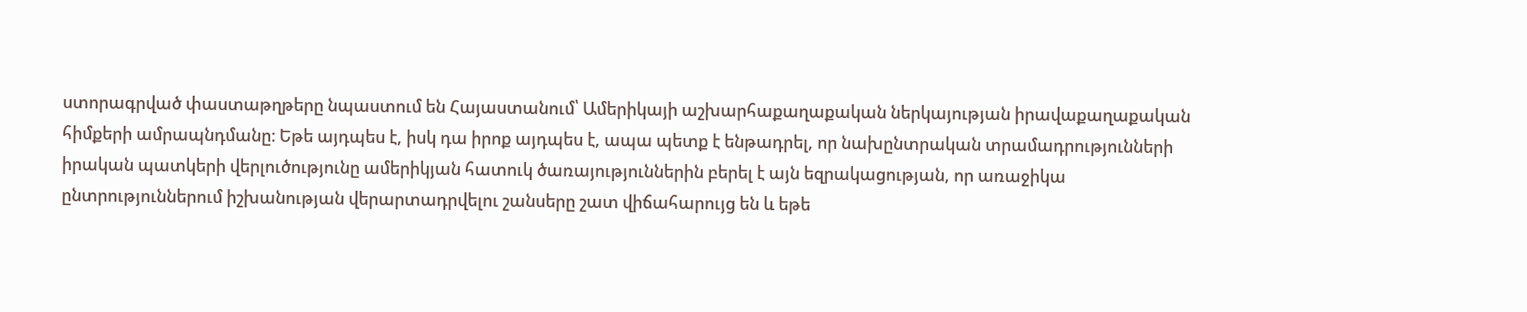ստորագրված փաստաթղթերը նպաստում են Հայաստանում՝ Ամերիկայի աշխարհաքաղաքական ներկայության իրավաքաղաքական հիմքերի ամրապնդմանը։ Եթե այդպես է, իսկ դա իրոք այդպես է, ապա պետք է ենթադրել, որ նախընտրական տրամադրությունների իրական պատկերի վերլուծությունը ամերիկյան հատուկ ծառայություններին բերել է այն եզրակացության, որ առաջիկա ընտրություններում իշխանության վերարտադրվելու շանսերը շատ վիճահարույց են և եթե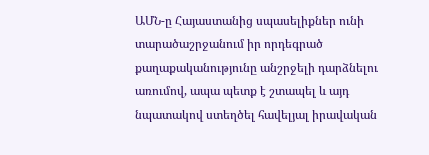ԱՄՆ-ը Հայաստանից սպասելիքներ ունի տարածաշրջանում իր որդեգրած քաղաքականությունը անշրջելի դարձնելու առումով, ապա պետք է շտապել և այդ նպատակով ստեղծել հավելյալ իրավական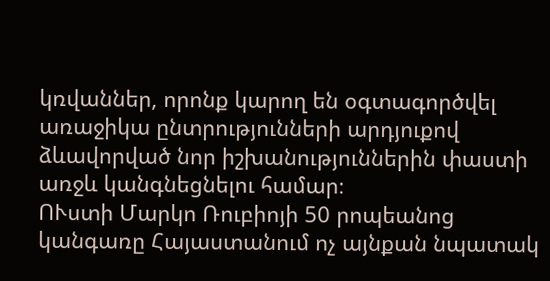կռվաններ, որոնք կարող են օգտագործվել առաջիկա ընտրությունների արդյուքով ձևավորված նոր իշխանություններին փաստի առջև կանգնեցնելու համար։
ՈՒստի Մարկո Ռուբիոյի 50 րոպեանոց կանգառը Հայաստանում ոչ այնքան նպատակ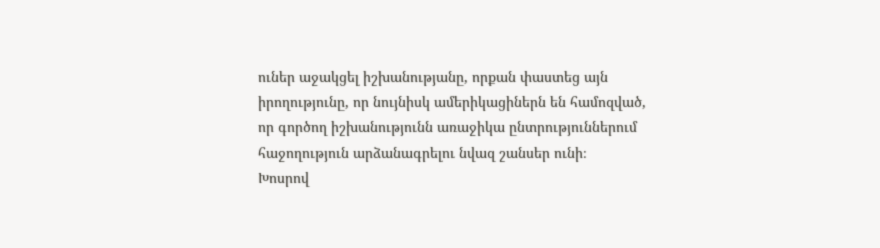ուներ աջակցել իշխանությանը, որքան փաստեց այն իրողությունը, որ նույնիսկ ամերիկացիներն են համոզված, որ գործող իշխանությունն առաջիկա ընտրություններում հաջողություն արձանագրելու նվազ շանսեր ունի։
Խոսրով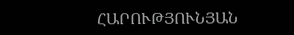ՀԱՐՈՒԹՅՈՒՆՅԱՆ